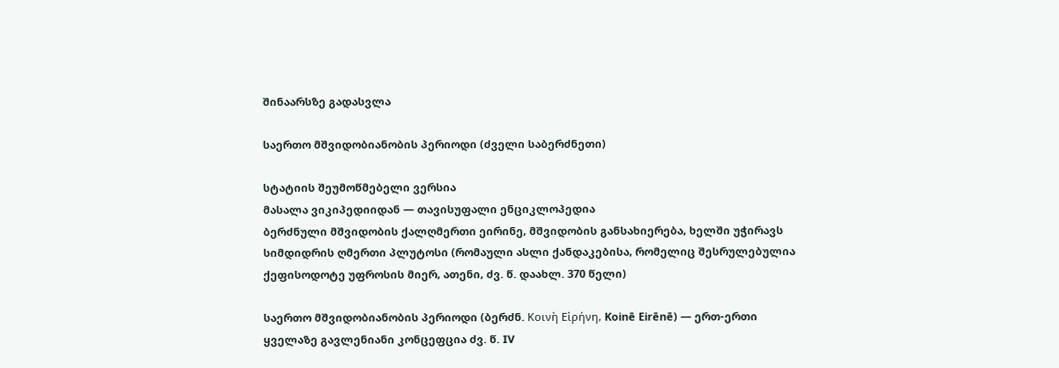შინაარსზე გადასვლა

საერთო მშვიდობიანობის პერიოდი (ძველი საბერძნეთი)

სტატიის შეუმოწმებელი ვერსია
მასალა ვიკიპედიიდან — თავისუფალი ენციკლოპედია
ბერძნული მშვიდობის ქალღმერთი ეირინე, მშვიდობის განსახიერება, ხელში უჭირავს სიმდიდრის ღმერთი პლუტოსი (რომაული ასლი ქანდაკებისა, რომელიც შესრულებულია ქეფისოდოტე უფროსის მიერ, ათენი, ძვ. წ. დაახლ. 370 წელი)

საერთო მშვიდობიანობის პერიოდი (ბერძნ. Κοινὴ Εἰρήνη, Koinē Eirēnē) — ერთ-ერთი ყველაზე გავლენიანი კონცეფცია ძვ. წ. IV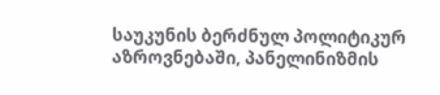საუკუნის ბერძნულ პოლიტიკურ აზროვნებაში, პანელინიზმის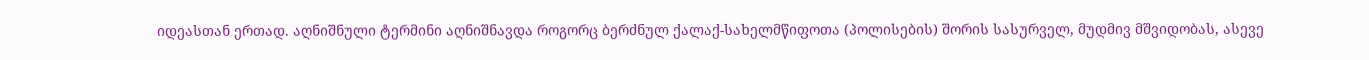იდეასთან ერთად. აღნიშნული ტერმინი აღნიშნავდა როგორც ბერძნულ ქალაქ-სახელმწიფოთა (პოლისების) შორის სასურველ, მუდმივ მშვიდობას, ასევე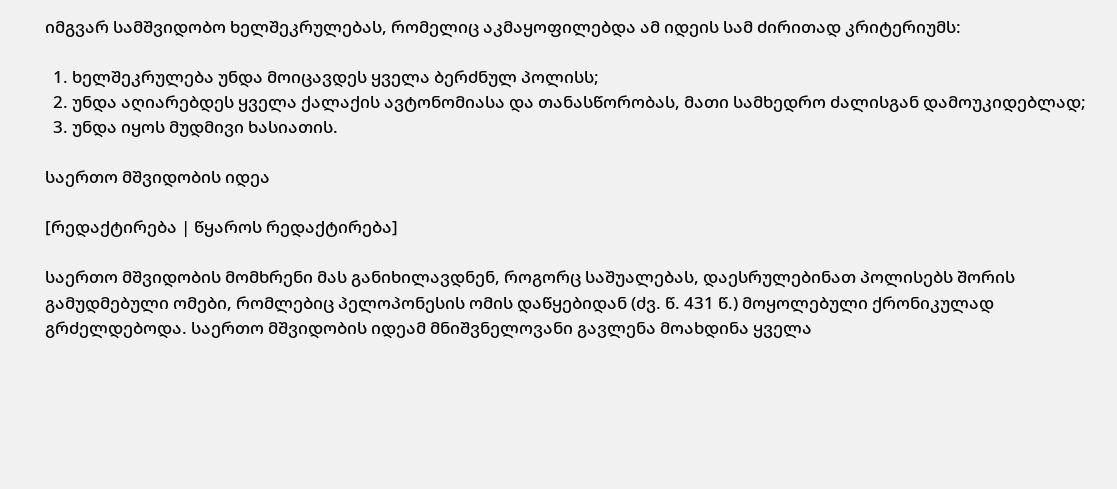იმგვარ სამშვიდობო ხელშეკრულებას, რომელიც აკმაყოფილებდა ამ იდეის სამ ძირითად კრიტერიუმს:

  1. ხელშეკრულება უნდა მოიცავდეს ყველა ბერძნულ პოლისს;
  2. უნდა აღიარებდეს ყველა ქალაქის ავტონომიასა და თანასწორობას, მათი სამხედრო ძალისგან დამოუკიდებლად;
  3. უნდა იყოს მუდმივი ხასიათის.

საერთო მშვიდობის იდეა

[რედაქტირება | წყაროს რედაქტირება]

საერთო მშვიდობის მომხრენი მას განიხილავდნენ, როგორც საშუალებას, დაესრულებინათ პოლისებს შორის გამუდმებული ომები, რომლებიც პელოპონესის ომის დაწყებიდან (ძვ. წ. 431 წ.) მოყოლებული ქრონიკულად გრძელდებოდა. საერთო მშვიდობის იდეამ მნიშვნელოვანი გავლენა მოახდინა ყველა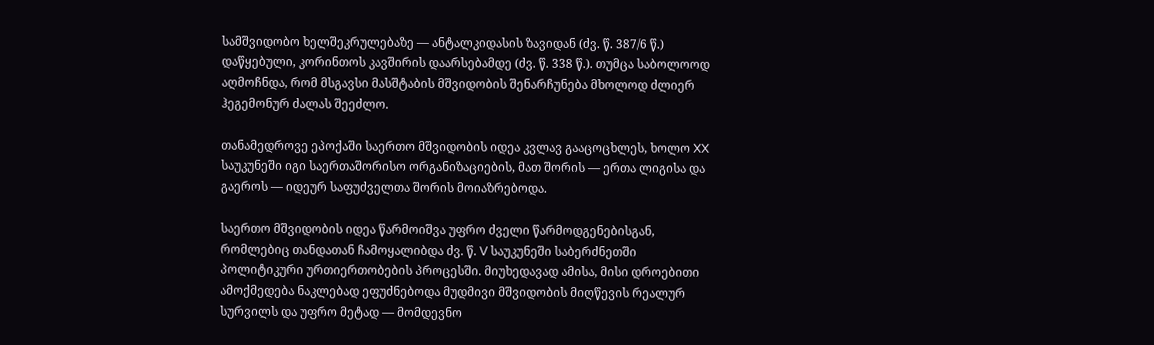სამშვიდობო ხელშეკრულებაზე — ანტალკიდასის ზავიდან (ძვ. წ. 387/6 წ.) დაწყებული, კორინთოს კავშირის დაარსებამდე (ძვ. წ. 338 წ.). თუმცა საბოლოოდ აღმოჩნდა, რომ მსგავსი მასშტაბის მშვიდობის შენარჩუნება მხოლოდ ძლიერ ჰეგემონურ ძალას შეეძლო.

თანამედროვე ეპოქაში საერთო მშვიდობის იდეა კვლავ გააცოცხლეს, ხოლო XX საუკუნეში იგი საერთაშორისო ორგანიზაციების, მათ შორის — ერთა ლიგისა და გაეროს — იდეურ საფუძველთა შორის მოიაზრებოდა.

საერთო მშვიდობის იდეა წარმოიშვა უფრო ძველი წარმოდგენებისგან, რომლებიც თანდათან ჩამოყალიბდა ძვ. წ. V საუკუნეში საბერძნეთში პოლიტიკური ურთიერთობების პროცესში. მიუხედავად ამისა, მისი დროებითი ამოქმედება ნაკლებად ეფუძნებოდა მუდმივი მშვიდობის მიღწევის რეალურ სურვილს და უფრო მეტად — მომდევნო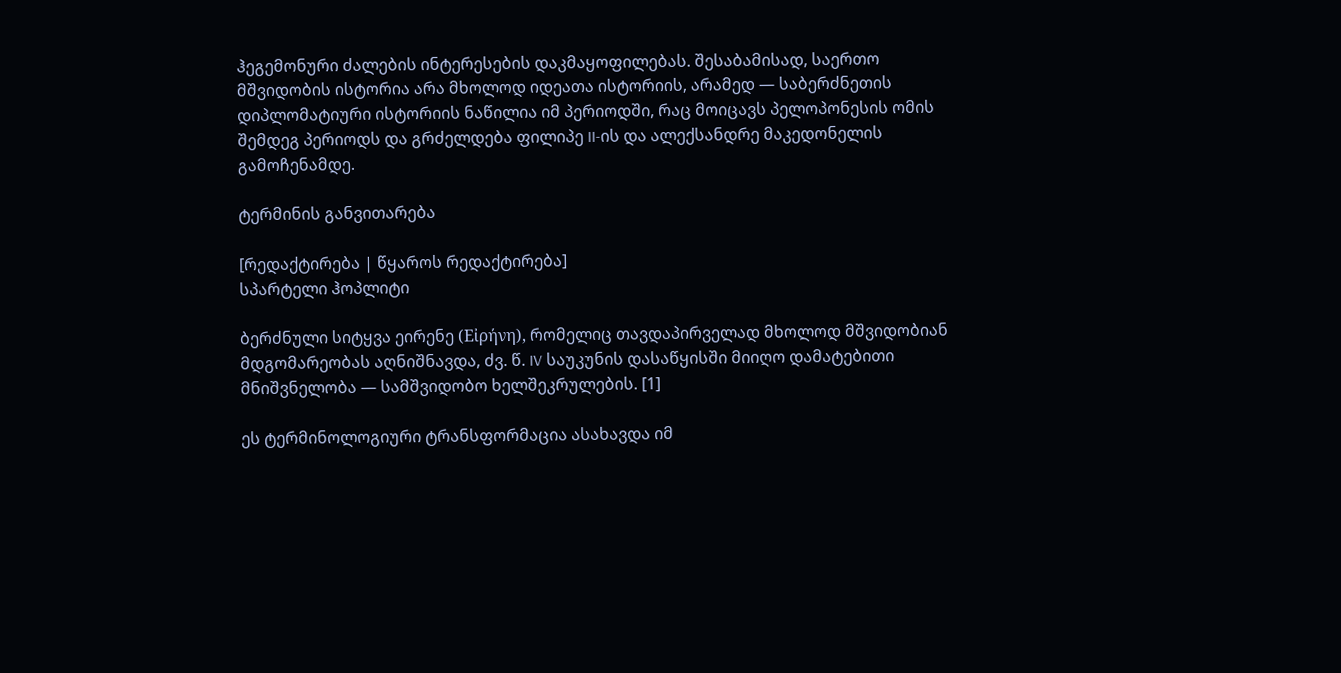ჰეგემონური ძალების ინტერესების დაკმაყოფილებას. შესაბამისად, საერთო მშვიდობის ისტორია არა მხოლოდ იდეათა ისტორიის, არამედ — საბერძნეთის დიპლომატიური ისტორიის ნაწილია იმ პერიოდში, რაც მოიცავს პელოპონესის ომის შემდეგ პერიოდს და გრძელდება ფილიპე II-ის და ალექსანდრე მაკედონელის გამოჩენამდე.

ტერმინის განვითარება

[რედაქტირება | წყაროს რედაქტირება]
სპარტელი ჰოპლიტი

ბერძნული სიტყვა ეირენე (Εἰρήνη), რომელიც თავდაპირველად მხოლოდ მშვიდობიან მდგომარეობას აღნიშნავდა, ძვ. წ. IV საუკუნის დასაწყისში მიიღო დამატებითი მნიშვნელობა — სამშვიდობო ხელშეკრულების. [1]

ეს ტერმინოლოგიური ტრანსფორმაცია ასახავდა იმ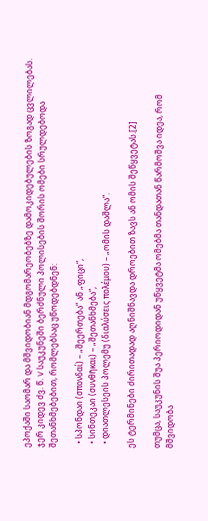ეპოქაში საომარ და მშვიდობიან მდგომარეობებზე დამოკიდებულების ზოგად ცვლილებას. ჯერ კიდევ ძვ. წ. V საუკუნეში ბერძნული პოლისების შორის ომები სრულდებოდა შეთანხმებებით, რომლებსაც უწოდებდნენ:

  • სპონდაი (σπονδαί) – „შეერთება“ ან „ფიცი“,
  • სინთეკაი (συνθῆκαι) – „შეთანხმება“,
  • დიათლესეის პოლემუ (διαλύσεις πολέμου) – „ომის დაშლა“.

ეს ტერმინები ძირითადად აღნიშნავდა დროებით ზავს ან ომის შეწყვეტას.[2]

თუმცა, საუკუნის შუა პერიოდიდან უწყვეტმა ომებმა თანდათან წარმოშვა იდეა, რომ მშვიდობა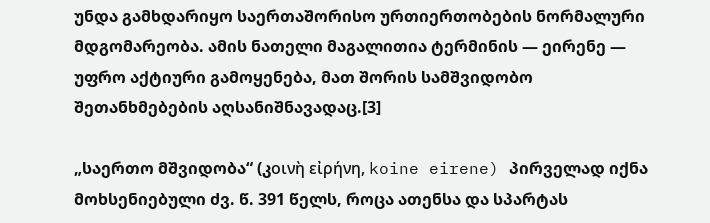უნდა გამხდარიყო საერთაშორისო ურთიერთობების ნორმალური მდგომარეობა. ამის ნათელი მაგალითია ტერმინის — ეირენე — უფრო აქტიური გამოყენება, მათ შორის სამშვიდობო შეთანხმებების აღსანიშნავადაც.[3]

„საერთო მშვიდობა“ (კοινὴ εἰρήνη, koine eirene) პირველად იქნა მოხსენიებული ძვ. წ. 391 წელს, როცა ათენსა და სპარტას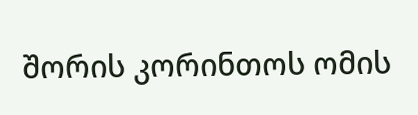შორის კორინთოს ომის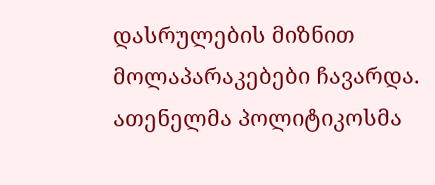დასრულების მიზნით მოლაპარაკებები ჩავარდა. ათენელმა პოლიტიკოსმა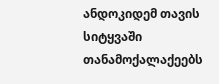ანდოკიდემ თავის სიტყვაში თანამოქალაქეებს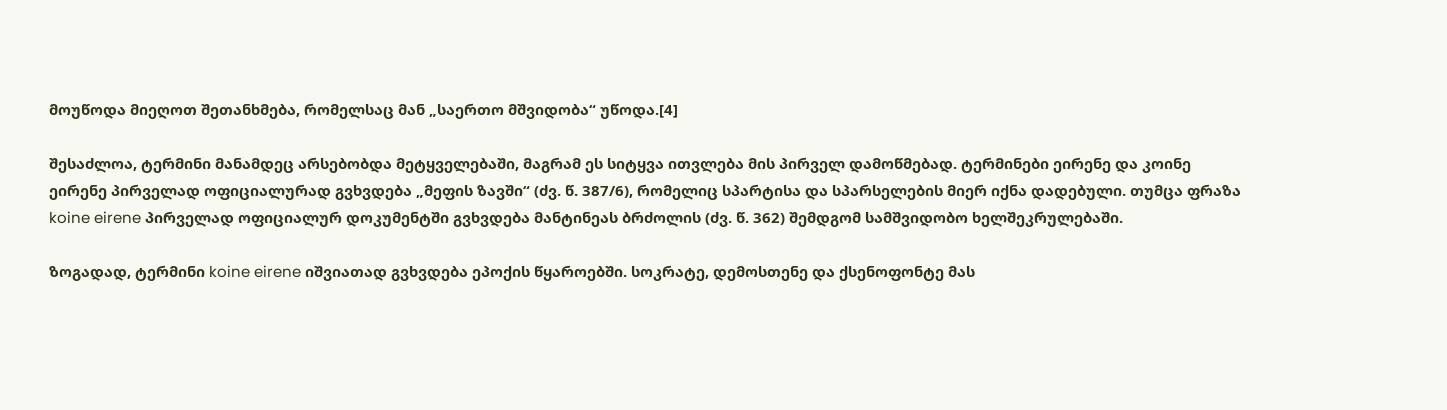მოუწოდა მიეღოთ შეთანხმება, რომელსაც მან „საერთო მშვიდობა“ უწოდა.[4]

შესაძლოა, ტერმინი მანამდეც არსებობდა მეტყველებაში, მაგრამ ეს სიტყვა ითვლება მის პირველ დამოწმებად. ტერმინები ეირენე და კოინე ეირენე პირველად ოფიციალურად გვხვდება „მეფის ზავში“ (ძვ. წ. 387/6), რომელიც სპარტისა და სპარსელების მიერ იქნა დადებული. თუმცა ფრაზა koine eirene პირველად ოფიციალურ დოკუმენტში გვხვდება მანტინეას ბრძოლის (ძვ. წ. 362) შემდგომ სამშვიდობო ხელშეკრულებაში.

ზოგადად, ტერმინი koine eirene იშვიათად გვხვდება ეპოქის წყაროებში. სოკრატე, დემოსთენე და ქსენოფონტე მას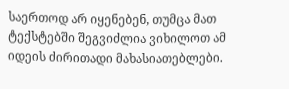საერთოდ არ იყენებენ, თუმცა მათ ტექსტებში შეგვიძლია ვიხილოთ ამ იდეის ძირითადი მახასიათებლები.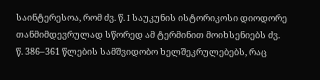საინტერესოა, რომ ძვ. წ. I საუკუნის ისტორიკოსი დიოდორე თანმიმდევრულად სწორედ ამ ტერმინით მოიხსენიებს ძვ. წ. 386–361 წლების სამშვიდობო ხელშეკრულებებს, რაც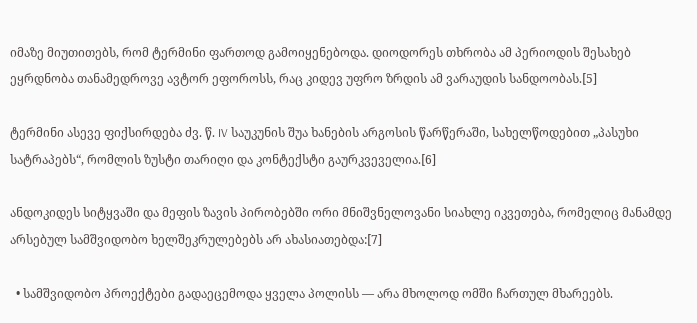იმაზე მიუთითებს, რომ ტერმინი ფართოდ გამოიყენებოდა. დიოდორეს თხრობა ამ პერიოდის შესახებ ეყრდნობა თანამედროვე ავტორ ეფოროსს, რაც კიდევ უფრო ზრდის ამ ვარაუდის სანდოობას.[5]

ტერმინი ასევე ფიქსირდება ძვ. წ. IV საუკუნის შუა ხანების არგოსის წარწერაში, სახელწოდებით „პასუხი სატრაპებს“, რომლის ზუსტი თარიღი და კონტექსტი გაურკვეველია.[6]

ანდოკიდეს სიტყვაში და მეფის ზავის პირობებში ორი მნიშვნელოვანი სიახლე იკვეთება, რომელიც მანამდე არსებულ სამშვიდობო ხელშეკრულებებს არ ახასიათებდა:[7]

  • სამშვიდობო პროექტები გადაეცემოდა ყველა პოლისს — არა მხოლოდ ომში ჩართულ მხარეებს.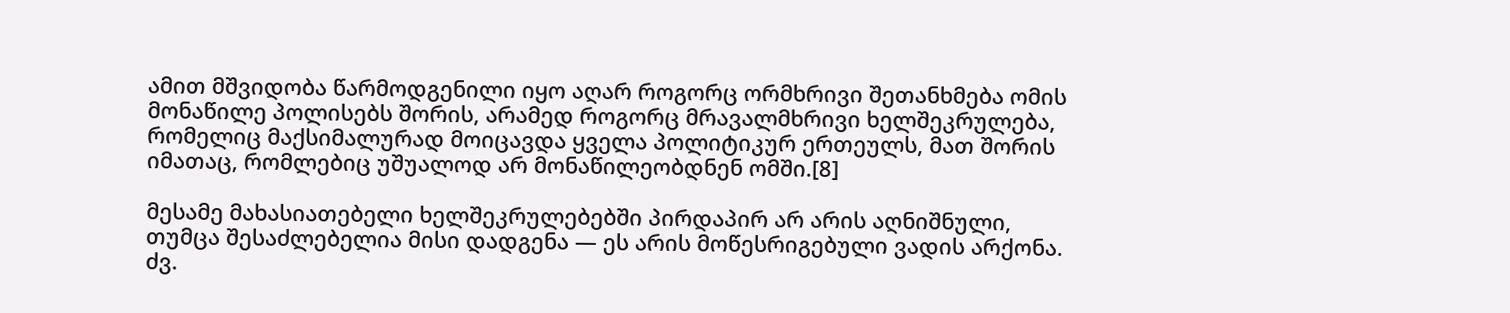ამით მშვიდობა წარმოდგენილი იყო აღარ როგორც ორმხრივი შეთანხმება ომის მონაწილე პოლისებს შორის, არამედ როგორც მრავალმხრივი ხელშეკრულება, რომელიც მაქსიმალურად მოიცავდა ყველა პოლიტიკურ ერთეულს, მათ შორის იმათაც, რომლებიც უშუალოდ არ მონაწილეობდნენ ომში.[8]

მესამე მახასიათებელი ხელშეკრულებებში პირდაპირ არ არის აღნიშნული, თუმცა შესაძლებელია მისი დადგენა — ეს არის მოწესრიგებული ვადის არქონა. ძვ.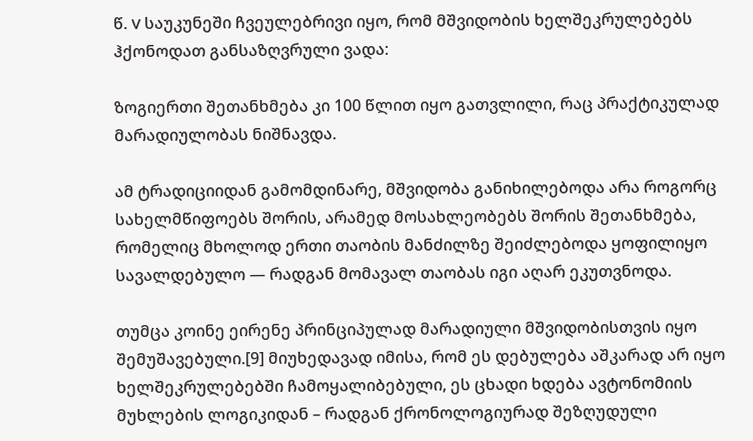წ. V საუკუნეში ჩვეულებრივი იყო, რომ მშვიდობის ხელშეკრულებებს ჰქონოდათ განსაზღვრული ვადა:

ზოგიერთი შეთანხმება კი 100 წლით იყო გათვლილი, რაც პრაქტიკულად მარადიულობას ნიშნავდა.

ამ ტრადიციიდან გამომდინარე, მშვიდობა განიხილებოდა არა როგორც სახელმწიფოებს შორის, არამედ მოსახლეობებს შორის შეთანხმება, რომელიც მხოლოდ ერთი თაობის მანძილზე შეიძლებოდა ყოფილიყო სავალდებულო — რადგან მომავალ თაობას იგი აღარ ეკუთვნოდა.

თუმცა კოინე ეირენე პრინციპულად მარადიული მშვიდობისთვის იყო შემუშავებული.[9] მიუხედავად იმისა, რომ ეს დებულება აშკარად არ იყო ხელშეკრულებებში ჩამოყალიბებული, ეს ცხადი ხდება ავტონომიის მუხლების ლოგიკიდან – რადგან ქრონოლოგიურად შეზღუდული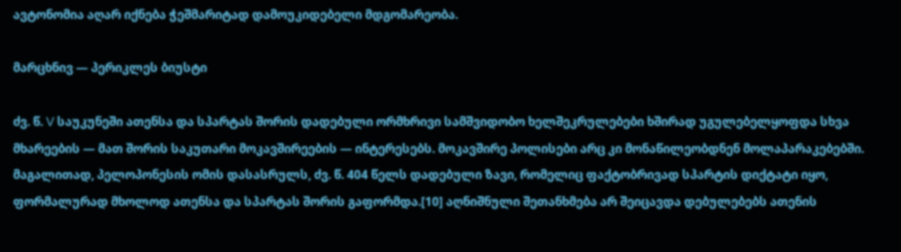ავტონომია აღარ იქნება ჭეშმარიტად დამოუკიდებელი მდგომარეობა.

მარცხნივ — პერიკლეს ბიუსტი

ძვ. წ. V საუკუნეში ათენსა და სპარტას შორის დადებული ორმხრივი სამშვიდობო ხელშეკრულებები ხშირად უგულებელყოფდა სხვა მხარეების — მათ შორის საკუთარი მოკავშირეების — ინტერესებს. მოკავშირე პოლისები არც კი მონაწილეობდნენ მოლაპარაკებებში. მაგალითად, პელოპონესის ომის დასასრულს, ძვ. წ. 404 წელს დადებული ზავი, რომელიც ფაქტობრივად სპარტის დიქტატი იყო, ფორმალურად მხოლოდ ათენსა და სპარტას შორის გაფორმდა.[10] აღნიშნული შეთანხმება არ შეიცავდა დებულებებს ათენის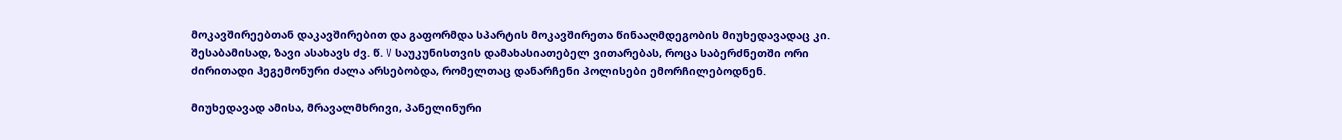მოკავშირეებთან დაკავშირებით და გაფორმდა სპარტის მოკავშირეთა წინააღმდეგობის მიუხედავადაც კი. შესაბამისად, ზავი ასახავს ძვ. წ. V საუკუნისთვის დამახასიათებელ ვითარებას, როცა საბერძნეთში ორი ძირითადი ჰეგემონური ძალა არსებობდა, რომელთაც დანარჩენი პოლისები ემორჩილებოდნენ.

მიუხედავად ამისა, მრავალმხრივი, პანელინური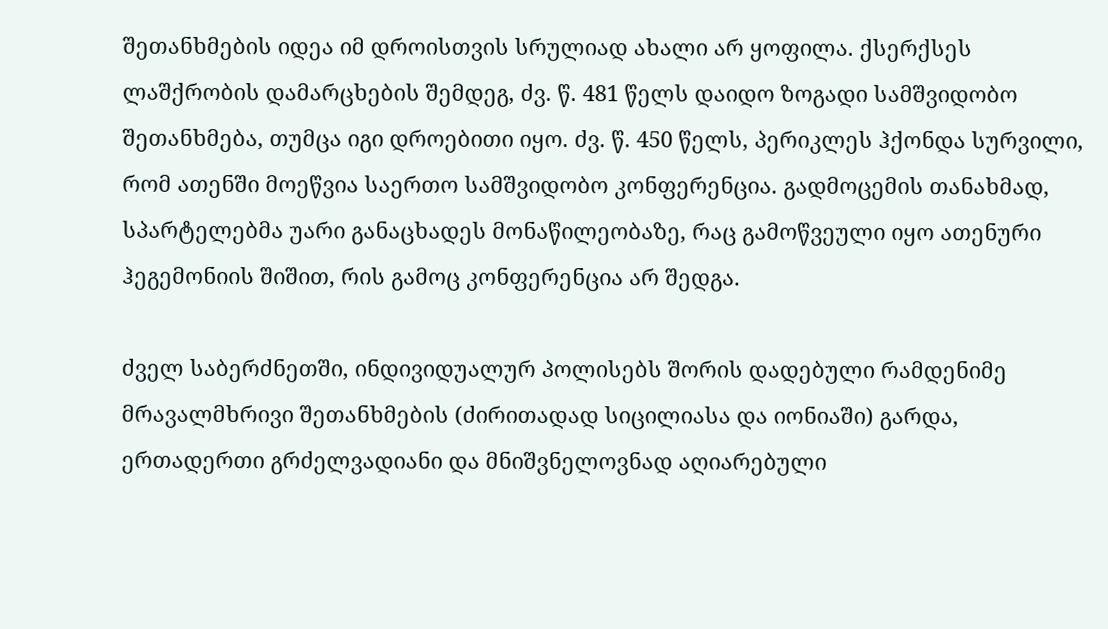შეთანხმების იდეა იმ დროისთვის სრულიად ახალი არ ყოფილა. ქსერქსეს ლაშქრობის დამარცხების შემდეგ, ძვ. წ. 481 წელს დაიდო ზოგადი სამშვიდობო შეთანხმება, თუმცა იგი დროებითი იყო. ძვ. წ. 450 წელს, პერიკლეს ჰქონდა სურვილი, რომ ათენში მოეწვია საერთო სამშვიდობო კონფერენცია. გადმოცემის თანახმად, სპარტელებმა უარი განაცხადეს მონაწილეობაზე, რაც გამოწვეული იყო ათენური ჰეგემონიის შიშით, რის გამოც კონფერენცია არ შედგა.

ძველ საბერძნეთში, ინდივიდუალურ პოლისებს შორის დადებული რამდენიმე მრავალმხრივი შეთანხმების (ძირითადად სიცილიასა და იონიაში) გარდა, ერთადერთი გრძელვადიანი და მნიშვნელოვნად აღიარებული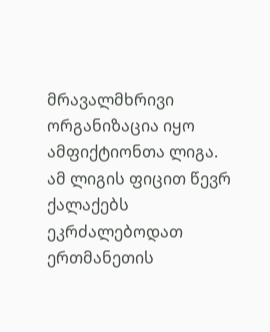მრავალმხრივი ორგანიზაცია იყო ამფიქტიონთა ლიგა. ამ ლიგის ფიცით წევრ ქალაქებს ეკრძალებოდათ ერთმანეთის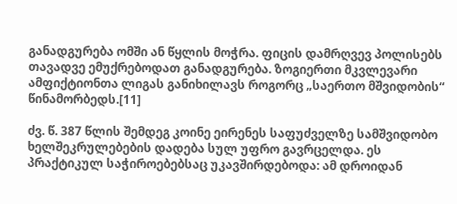განადგურება ომში ან წყლის მოჭრა. ფიცის დამრღვევ პოლისებს თავადვე ემუქრებოდათ განადგურება. ზოგიერთი მკვლევარი ამფიქტიონთა ლიგას განიხილავს როგორც „საერთო მშვიდობის“ წინამორბედს.[11]

ძვ. წ. 387 წლის შემდეგ კოინე ეირენეს საფუძველზე სამშვიდობო ხელშეკრულებების დადება სულ უფრო გავრცელდა. ეს პრაქტიკულ საჭიროებებსაც უკავშირდებოდა: ამ დროიდან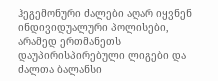ჰეგემონური ძალები აღარ იყვნენ ინდივიდუალური პოლისები, არამედ ერთმანეთს დაუპირისპირებული ლიგები და ძალთა ბალანსი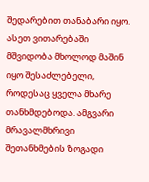შედარებით თანაბარი იყო. ასეთ ვითარებაში მშვიდობა მხოლოდ მაშინ იყო შესაძლებელი, როდესაც ყველა მხარე თანხმდებოდა. ამგვარი მრავალმხრივი შეთანხმების ზოგადი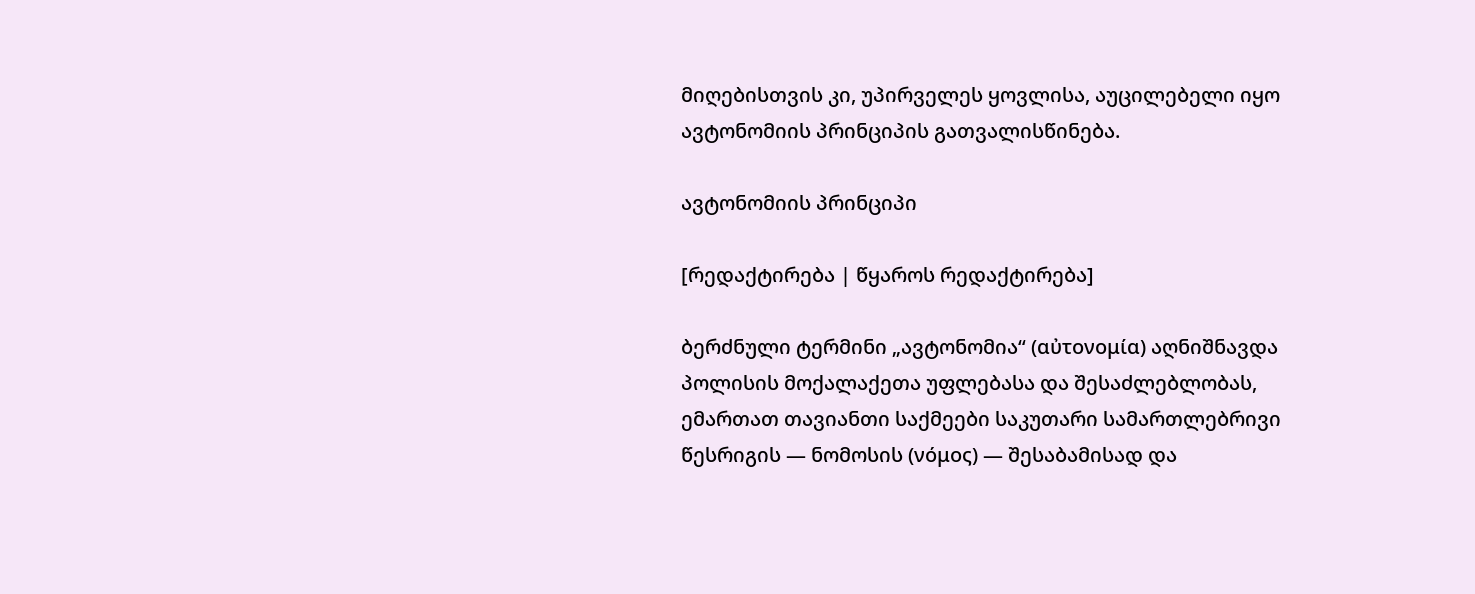მიღებისთვის კი, უპირველეს ყოვლისა, აუცილებელი იყო ავტონომიის პრინციპის გათვალისწინება.

ავტონომიის პრინციპი

[რედაქტირება | წყაროს რედაქტირება]

ბერძნული ტერმინი „ავტონომია“ (αὐτονομία) აღნიშნავდა პოლისის მოქალაქეთა უფლებასა და შესაძლებლობას, ემართათ თავიანთი საქმეები საკუთარი სამართლებრივი წესრიგის — ნომოსის (νόμος) — შესაბამისად და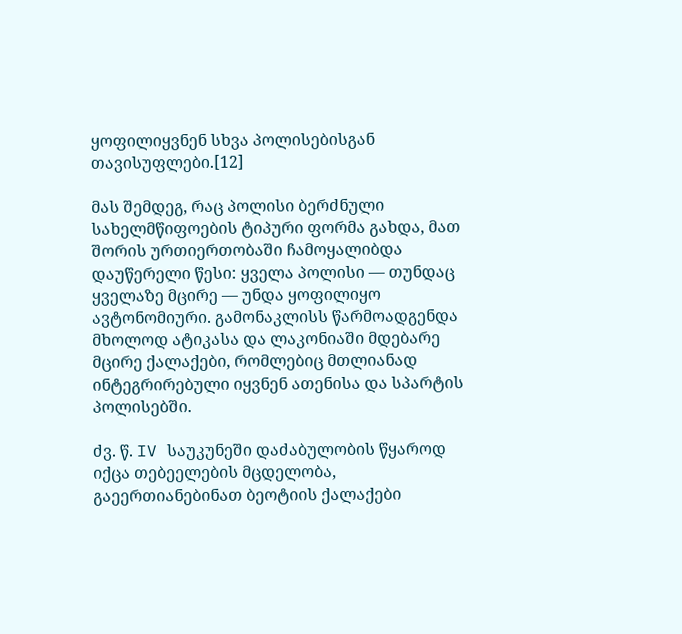ყოფილიყვნენ სხვა პოლისებისგან თავისუფლები.[12]

მას შემდეგ, რაც პოლისი ბერძნული სახელმწიფოების ტიპური ფორმა გახდა, მათ შორის ურთიერთობაში ჩამოყალიბდა დაუწერელი წესი: ყველა პოლისი — თუნდაც ყველაზე მცირე — უნდა ყოფილიყო ავტონომიური. გამონაკლისს წარმოადგენდა მხოლოდ ატიკასა და ლაკონიაში მდებარე მცირე ქალაქები, რომლებიც მთლიანად ინტეგრირებული იყვნენ ათენისა და სპარტის პოლისებში.

ძვ. წ. IV საუკუნეში დაძაბულობის წყაროდ იქცა თებეელების მცდელობა, გაეერთიანებინათ ბეოტიის ქალაქები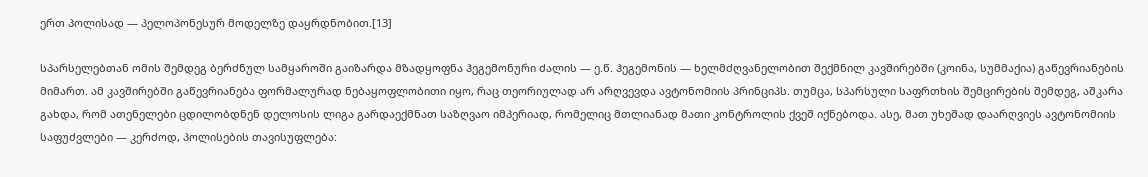ერთ პოლისად — პელოპონესურ მოდელზე დაყრდნობით.[13]

სპარსელებთან ომის შემდეგ ბერძნულ სამყაროში გაიზარდა მზადყოფნა ჰეგემონური ძალის — ე.წ. ჰეგემონის — ხელმძღვანელობით შექმნილ კავშირებში (კოინა, სუმმაქია) გაწევრიანების მიმართ. ამ კავშირებში გაწევრიანება ფორმალურად ნებაყოფლობითი იყო, რაც თეორიულად არ არღვევდა ავტონომიის პრინციპს. თუმცა, სპარსული საფრთხის შემცირების შემდეგ, აშკარა გახდა, რომ ათენელები ცდილობდნენ დელოსის ლიგა გარდაექმნათ საზღვაო იმპერიად, რომელიც მთლიანად მათი კონტროლის ქვეშ იქნებოდა. ასე, მათ უხეშად დაარღვიეს ავტონომიის საფუძვლები — კერძოდ, პოლისების თავისუფლება: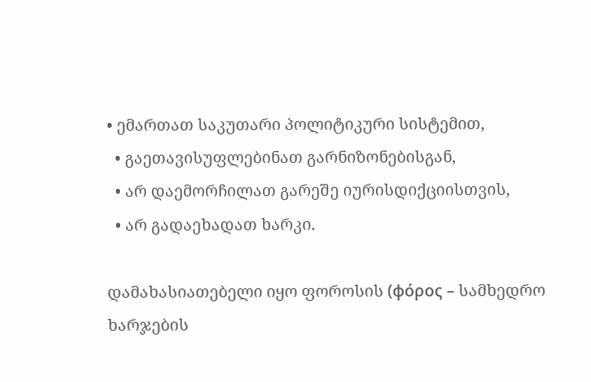• ემართათ საკუთარი პოლიტიკური სისტემით,
  • გაეთავისუფლებინათ გარნიზონებისგან,
  • არ დაემორჩილათ გარეშე იურისდიქციისთვის,
  • არ გადაეხადათ ხარკი.

დამახასიათებელი იყო ფოროსის (φόρος – სამხედრო ხარჯების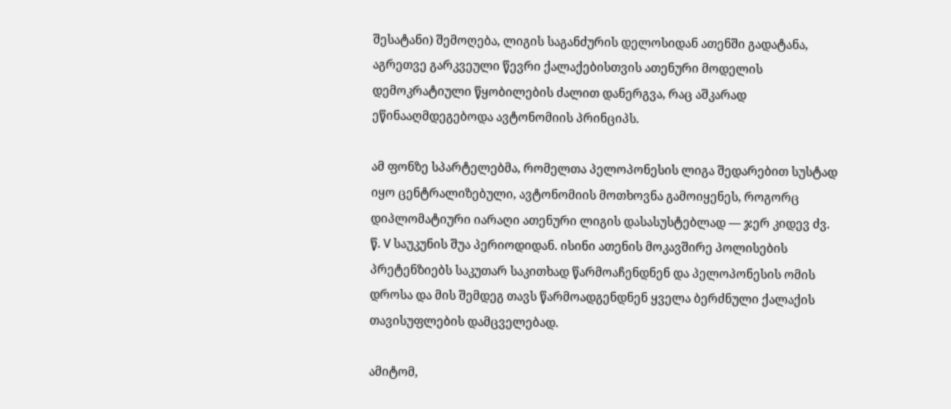შესატანი) შემოღება, ლიგის საგანძურის დელოსიდან ათენში გადატანა, აგრეთვე გარკვეული წევრი ქალაქებისთვის ათენური მოდელის დემოკრატიული წყობილების ძალით დანერგვა, რაც აშკარად ეწინააღმდეგებოდა ავტონომიის პრინციპს.

ამ ფონზე სპარტელებმა, რომელთა პელოპონესის ლიგა შედარებით სუსტად იყო ცენტრალიზებული, ავტონომიის მოთხოვნა გამოიყენეს, როგორც დიპლომატიური იარაღი ათენური ლიგის დასასუსტებლად — ჯერ კიდევ ძვ. წ. V საუკუნის შუა პერიოდიდან. ისინი ათენის მოკავშირე პოლისების პრეტენზიებს საკუთარ საკითხად წარმოაჩენდნენ და პელოპონესის ომის დროსა და მის შემდეგ თავს წარმოადგენდნენ ყველა ბერძნული ქალაქის თავისუფლების დამცველებად.

ამიტომ,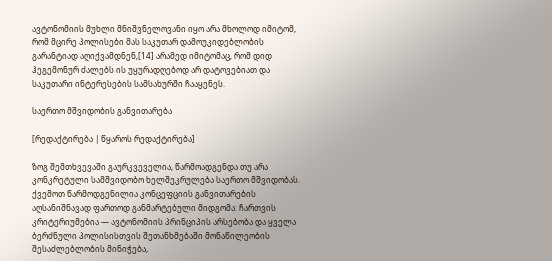ავტონომიის მუხლი მნიშვნელოვანი იყო არა მხოლოდ იმიტომ, რომ მცირე პოლისები მას საკუთარ დამოუკიდებლობის გარანტიად აღიქვამდნენ,[14] არამედ იმიტომაც, რომ დიდ ჰეგემონურ ძალებს ის უყურადღებოდ არ დატოვებიათ და საკუთარი ინტერესების სამსახურში ჩააყენეს.

საერთო მშვიდობის განვითარება

[რედაქტირება | წყაროს რედაქტირება]

ზოგ შემთხვევაში გაურკვეველია, წარმოადგენდა თუ არა კონკრეტული სამშვიდობო ხელშეკრულება საერთო მშვიდობას. ქვემოთ წარმოდგენილია კონცეფციის განვითარების აღსანიშნავად ფართოდ განმარტებული მიდგომა: ჩართვის კრიტერიუმებია — ავტონომიის პრინციპის არსებობა და ყველა ბერძნული პოლისისთვის შეთანხმებაში მონაწილეობის შესაძლებლობის მინიჭება,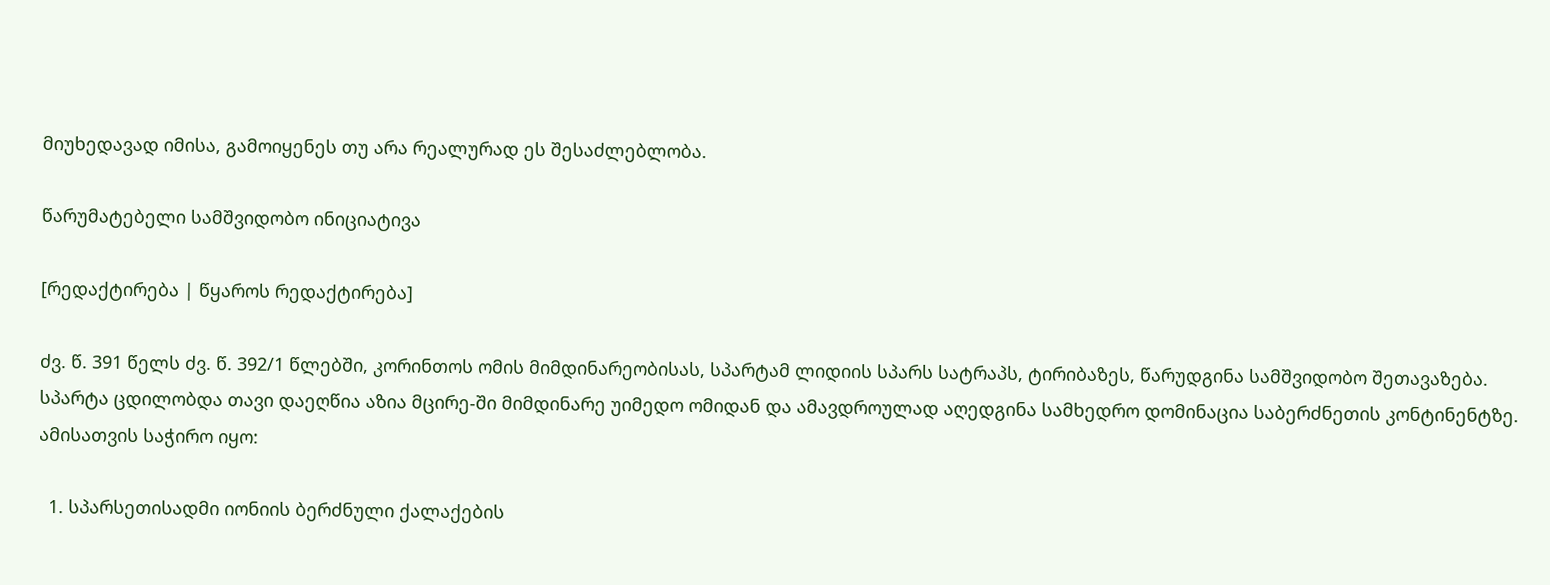მიუხედავად იმისა, გამოიყენეს თუ არა რეალურად ეს შესაძლებლობა.

წარუმატებელი სამშვიდობო ინიციატივა

[რედაქტირება | წყაროს რედაქტირება]

ძვ. წ. 391 წელს ძვ. წ. 392/1 წლებში, კორინთოს ომის მიმდინარეობისას, სპარტამ ლიდიის სპარს სატრაპს, ტირიბაზეს, წარუდგინა სამშვიდობო შეთავაზება. სპარტა ცდილობდა თავი დაეღწია აზია მცირე-ში მიმდინარე უიმედო ომიდან და ამავდროულად აღედგინა სამხედრო დომინაცია საბერძნეთის კონტინენტზე. ამისათვის საჭირო იყო:

  1. სპარსეთისადმი იონიის ბერძნული ქალაქების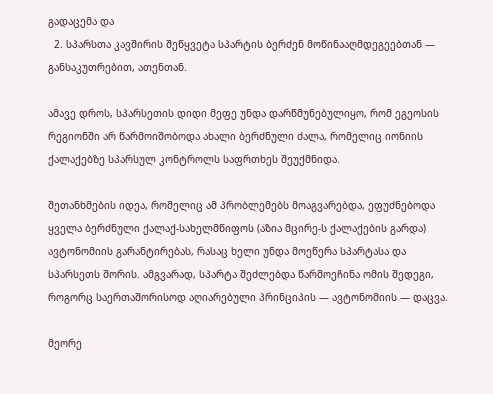გადაცემა და
  2. სპარსთა კავშირის შეწყვეტა სპარტის ბერძენ მოწინააღმდეგეებთან — განსაკუთრებით, ათენთან.

ამავე დროს, სპარსეთის დიდი მეფე უნდა დარწმუნებულიყო, რომ ეგეოსის რეგიონში არ წარმოიშობოდა ახალი ბერძნული ძალა, რომელიც იონიის ქალაქებზე სპარსულ კონტროლს საფრთხეს შეუქმნიდა.

შეთანხმების იდეა, რომელიც ამ პრობლემებს მოაგვარებდა, ეფუძნებოდა ყველა ბერძნული ქალაქ-სახელმწიფოს (აზია მცირე-ს ქალაქების გარდა) ავტონომიის გარანტირებას, რასაც ხელი უნდა მოეწერა სპარტასა და სპარსეთს შორის. ამგვარად, სპარტა შეძლებდა წარმოეჩინა ომის შედეგი, როგორც საერთაშორისოდ აღიარებული პრინციპის — ავტონომიის — დაცვა.

მეორე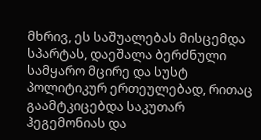მხრივ, ეს საშუალებას მისცემდა სპარტას, დაეშალა ბერძნული სამყარო მცირე და სუსტ პოლიტიკურ ერთეულებად, რითაც გაამტკიცებდა საკუთარ ჰეგემონიას და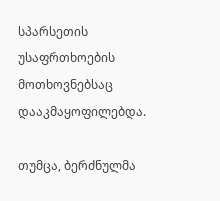სპარსეთის უსაფრთხოების მოთხოვნებსაც დააკმაყოფილებდა.

თუმცა, ბერძნულმა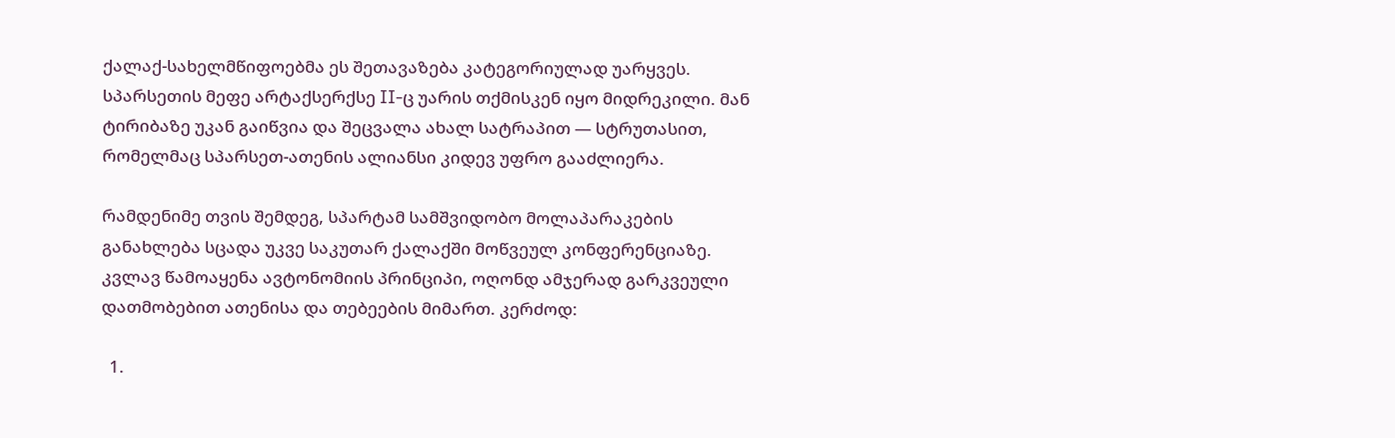ქალაქ-სახელმწიფოებმა ეს შეთავაზება კატეგორიულად უარყვეს. სპარსეთის მეფე არტაქსერქსე II-ც უარის თქმისკენ იყო მიდრეკილი. მან ტირიბაზე უკან გაიწვია და შეცვალა ახალ სატრაპით — სტრუთასით, რომელმაც სპარსეთ-ათენის ალიანსი კიდევ უფრო გააძლიერა.

რამდენიმე თვის შემდეგ, სპარტამ სამშვიდობო მოლაპარაკების განახლება სცადა უკვე საკუთარ ქალაქში მოწვეულ კონფერენციაზე. კვლავ წამოაყენა ავტონომიის პრინციპი, ოღონდ ამჯერად გარკვეული დათმობებით ათენისა და თებეების მიმართ. კერძოდ:

  1.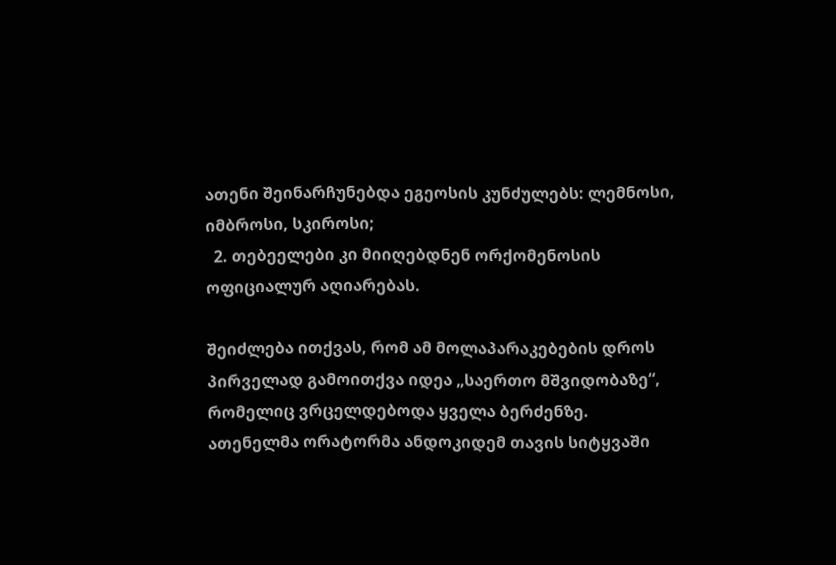ათენი შეინარჩუნებდა ეგეოსის კუნძულებს: ლემნოსი, იმბროსი, სკიროსი;
  2. თებეელები კი მიიღებდნენ ორქომენოსის ოფიციალურ აღიარებას.

შეიძლება ითქვას, რომ ამ მოლაპარაკებების დროს პირველად გამოითქვა იდეა „საერთო მშვიდობაზე“, რომელიც ვრცელდებოდა ყველა ბერძენზე. ათენელმა ორატორმა ანდოკიდემ თავის სიტყვაში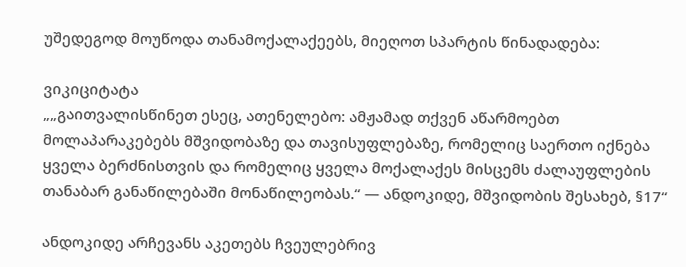უშედეგოდ მოუწოდა თანამოქალაქეებს, მიეღოთ სპარტის წინადადება:

ვიკიციტატა
„„გაითვალისწინეთ ესეც, ათენელებო: ამჟამად თქვენ აწარმოებთ მოლაპარაკებებს მშვიდობაზე და თავისუფლებაზე, რომელიც საერთო იქნება ყველა ბერძნისთვის და რომელიც ყველა მოქალაქეს მისცემს ძალაუფლების თანაბარ განაწილებაში მონაწილეობას.“ — ანდოკიდე, მშვიდობის შესახებ, §17“

ანდოკიდე არჩევანს აკეთებს ჩვეულებრივ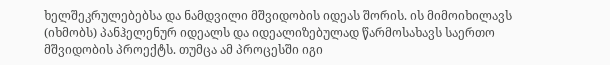ხელშეკრულებებსა და ნამდვილი მშვიდობის იდეას შორის. ის მიმოიხილავს (იხმობს) პანჰელენურ იდეალს და იდეალიზებულად წარმოსახავს საერთო მშვიდობის პროექტს. თუმცა ამ პროცესში იგი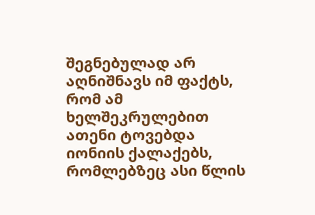შეგნებულად არ აღნიშნავს იმ ფაქტს, რომ ამ ხელშეკრულებით ათენი ტოვებდა იონიის ქალაქებს, რომლებზეც ასი წლის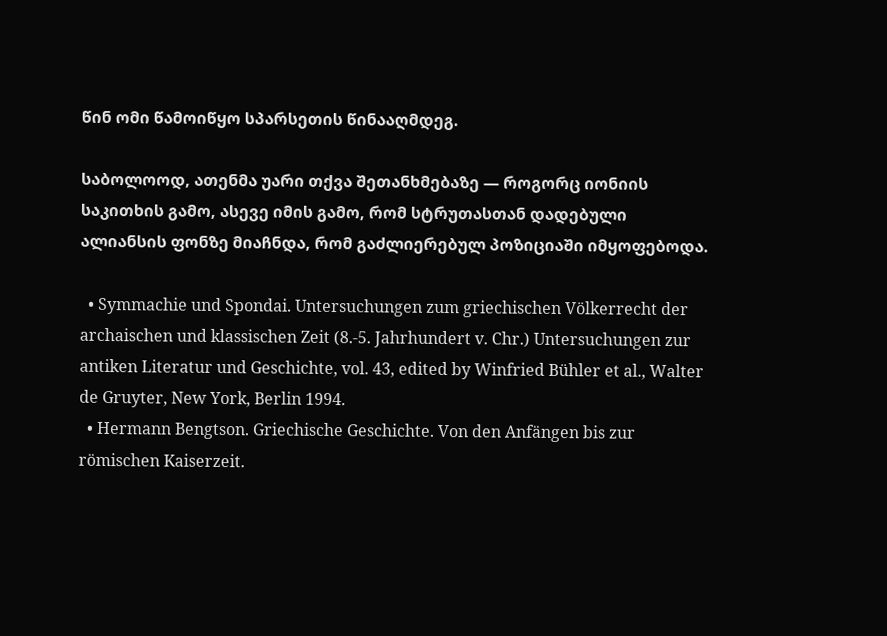წინ ომი წამოიწყო სპარსეთის წინააღმდეგ.

საბოლოოდ, ათენმა უარი თქვა შეთანხმებაზე — როგორც იონიის საკითხის გამო, ასევე იმის გამო, რომ სტრუთასთან დადებული ალიანსის ფონზე მიაჩნდა, რომ გაძლიერებულ პოზიციაში იმყოფებოდა.

  • Symmachie und Spondai. Untersuchungen zum griechischen Völkerrecht der archaischen und klassischen Zeit (8.-5. Jahrhundert v. Chr.) Untersuchungen zur antiken Literatur und Geschichte, vol. 43, edited by Winfried Bühler et al., Walter de Gruyter, New York, Berlin 1994.
  • Hermann Bengtson. Griechische Geschichte. Von den Anfängen bis zur römischen Kaiserzeit.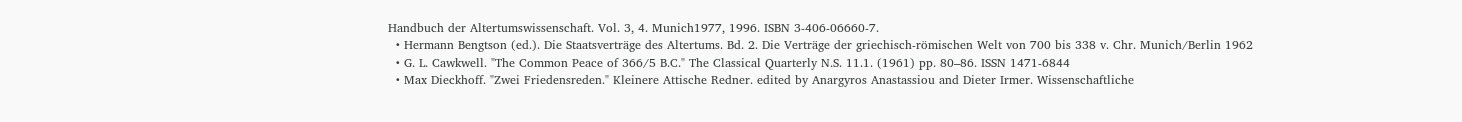Handbuch der Altertumswissenschaft. Vol. 3, 4. Munich1977, 1996. ISBN 3-406-06660-7.
  • Hermann Bengtson (ed.). Die Staatsverträge des Altertums. Bd. 2. Die Verträge der griechisch-römischen Welt von 700 bis 338 v. Chr. Munich/Berlin 1962
  • G. L. Cawkwell. "The Common Peace of 366/5 B.C." The Classical Quarterly N.S. 11.1. (1961) pp. 80–86. ISSN 1471-6844
  • Max Dieckhoff. "Zwei Friedensreden." Kleinere Attische Redner. edited by Anargyros Anastassiou and Dieter Irmer. Wissenschaftliche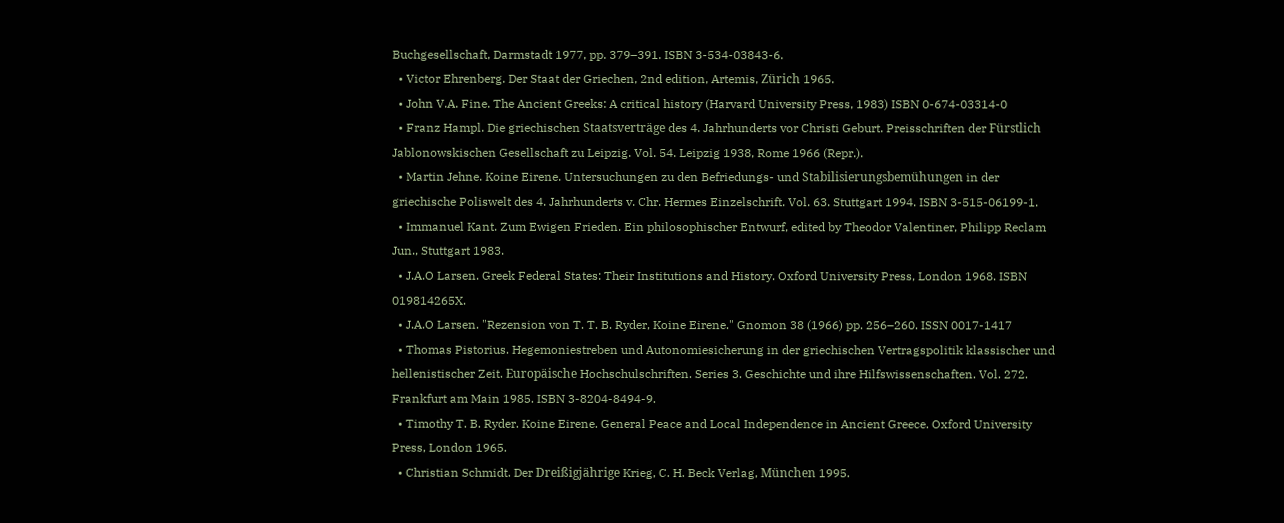Buchgesellschaft, Darmstadt 1977, pp. 379–391. ISBN 3-534-03843-6.
  • Victor Ehrenberg. Der Staat der Griechen, 2nd edition, Artemis, Zürich 1965.
  • John V.A. Fine. The Ancient Greeks: A critical history (Harvard University Press, 1983) ISBN 0-674-03314-0
  • Franz Hampl. Die griechischen Staatsverträge des 4. Jahrhunderts vor Christi Geburt. Preisschriften der Fürstlich Jablonowskischen Gesellschaft zu Leipzig. Vol. 54. Leipzig 1938, Rome 1966 (Repr.).
  • Martin Jehne. Koine Eirene. Untersuchungen zu den Befriedungs- und Stabilisierungsbemühungen in der griechische Poliswelt des 4. Jahrhunderts v. Chr. Hermes Einzelschrift. Vol. 63. Stuttgart 1994. ISBN 3-515-06199-1.
  • Immanuel Kant. Zum Ewigen Frieden. Ein philosophischer Entwurf, edited by Theodor Valentiner, Philipp Reclam Jun., Stuttgart 1983.
  • J.A.O Larsen. Greek Federal States: Their Institutions and History. Oxford University Press, London 1968. ISBN 019814265X.
  • J.A.O Larsen. "Rezension von T. T. B. Ryder, Koine Eirene." Gnomon 38 (1966) pp. 256–260. ISSN 0017-1417
  • Thomas Pistorius. Hegemoniestreben und Autonomiesicherung in der griechischen Vertragspolitik klassischer und hellenistischer Zeit. Europäische Hochschulschriften. Series 3. Geschichte und ihre Hilfswissenschaften. Vol. 272. Frankfurt am Main 1985. ISBN 3-8204-8494-9.
  • Timothy T. B. Ryder. Koine Eirene. General Peace and Local Independence in Ancient Greece. Oxford University Press, London 1965.
  • Christian Schmidt. Der Dreißigjährige Krieg, C. H. Beck Verlag, München 1995.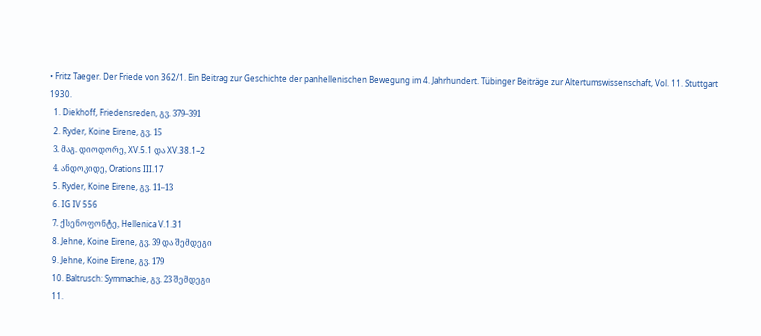• Fritz Taeger. Der Friede von 362/1. Ein Beitrag zur Geschichte der panhellenischen Bewegung im 4. Jahrhundert. Tübinger Beiträge zur Altertumswissenschaft, Vol. 11. Stuttgart 1930.
  1. Diekhoff, Friedensreden, გვ. 379–391
  2. Ryder, Koine Eirene, გვ. 15
  3. მაგ. დიოდორე, XV.5.1 და XV.38.1–2
  4. ანდოკიდე, Orations III.17
  5. Ryder, Koine Eirene, გვ. 11–13
  6. IG IV 556
  7. ქსენოფონტე, Hellenica V.1.31
  8. Jehne, Koine Eirene, გვ. 39 და შემდეგი
  9. Jehne, Koine Eirene, გვ. 179
  10. Baltrusch: Symmachie, გვ. 23 შემდეგი
  11.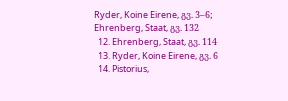Ryder, Koine Eirene, გვ. 3–6; Ehrenberg, Staat, გვ. 132
  12. Ehrenberg, Staat, გვ. 114
  13. Ryder, Koine Eirene, გვ. 6
  14. Pistorius,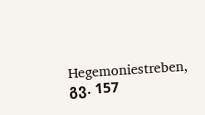Hegemoniestreben, გვ. 157